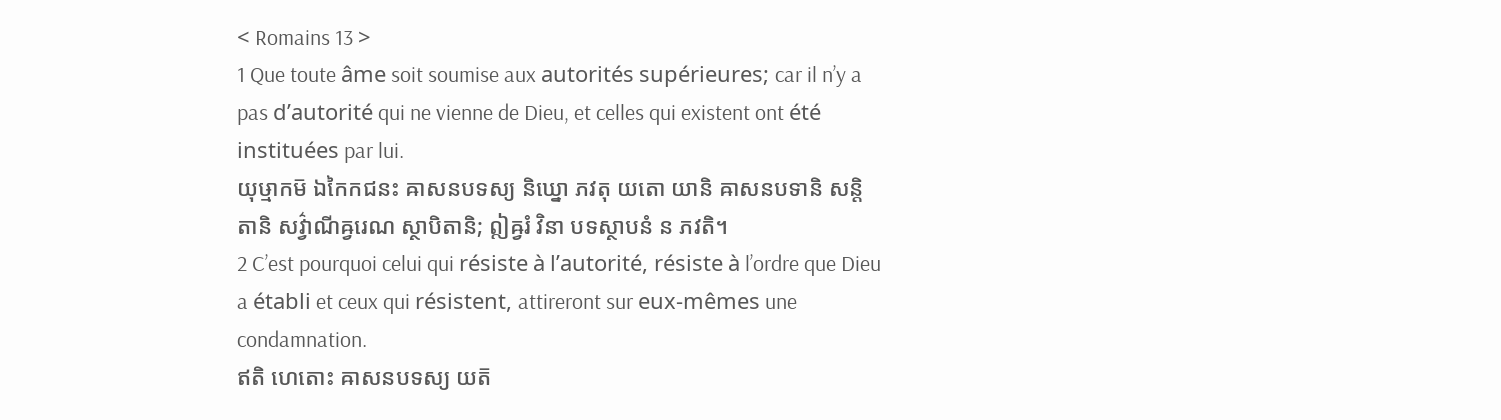< Romains 13 >
1 Que toute âme soit soumise aux autorités supérieures; car il n’y a pas d’autorité qui ne vienne de Dieu, et celles qui existent ont été instituées par lui.
យុឞ្មាកម៑ ឯកៃកជនះ ឝាសនបទស្យ និឃ្នោ ភវតុ យតោ យានិ ឝាសនបទានិ សន្តិ តានិ សវ៌្វាណីឝ្វរេណ ស្ថាបិតានិ; ឦឝ្វរំ វិនា បទស្ថាបនំ ន ភវតិ។
2 C’est pourquoi celui qui résiste à l’autorité, résiste à l’ordre que Dieu a établi et ceux qui résistent, attireront sur eux-mêmes une condamnation.
ឥតិ ហេតោះ ឝាសនបទស្យ យត៑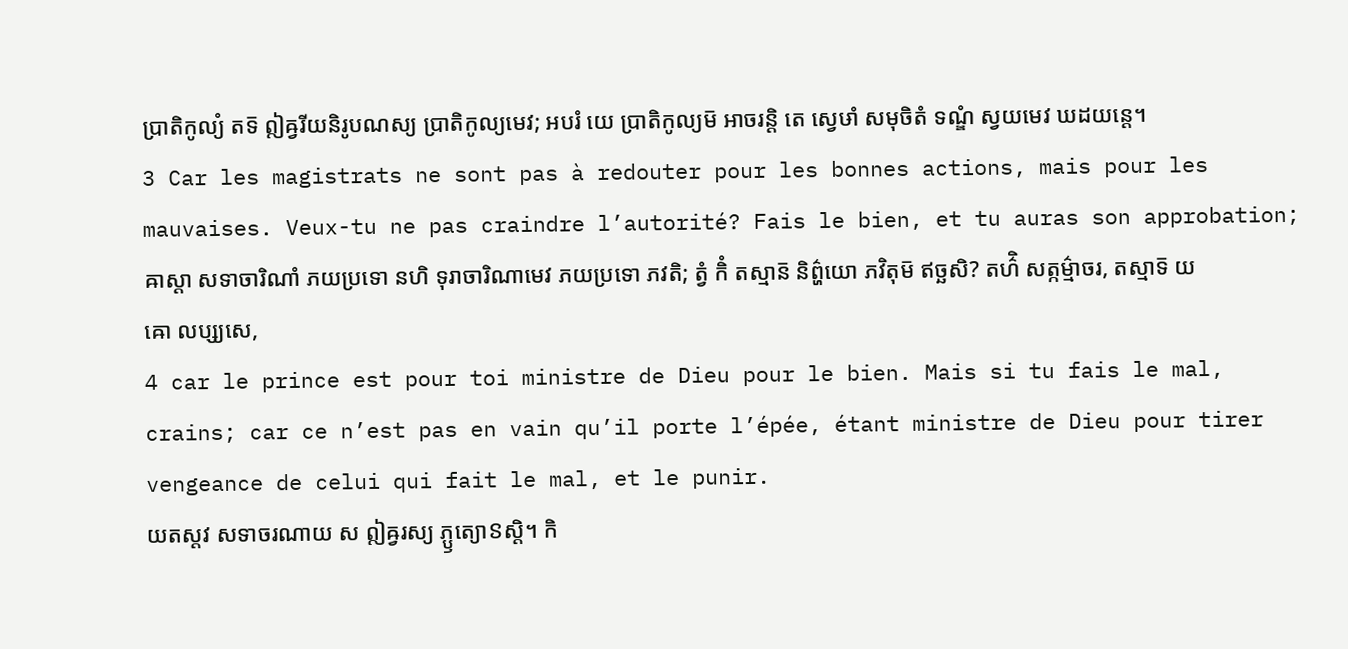ប្រាតិកូល្យំ តទ៑ ឦឝ្វរីយនិរូបណស្យ ប្រាតិកូល្យមេវ; អបរំ យេ ប្រាតិកូល្យម៑ អាចរន្តិ តេ ស្វេឞាំ សមុចិតំ ទណ្ឌំ ស្វយមេវ ឃដយន្តេ។
3 Car les magistrats ne sont pas à redouter pour les bonnes actions, mais pour les mauvaises. Veux-tu ne pas craindre l’autorité? Fais le bien, et tu auras son approbation;
ឝាស្តា សទាចារិណាំ ភយប្រទោ នហិ ទុរាចារិណាមេវ ភយប្រទោ ភវតិ; ត្វំ កិំ តស្មាន៑ និព៌្ហយោ ភវិតុម៑ ឥច្ឆសិ? តហ៌ិ សត្កម៌្មាចរ, តស្មាទ៑ យឝោ លប្ស្យសេ,
4 car le prince est pour toi ministre de Dieu pour le bien. Mais si tu fais le mal, crains; car ce n’est pas en vain qu’il porte l’épée, étant ministre de Dieu pour tirer vengeance de celui qui fait le mal, et le punir.
យតស្តវ សទាចរណាយ ស ឦឝ្វរស្យ ភ្ឫត្យោៜស្តិ។ កិ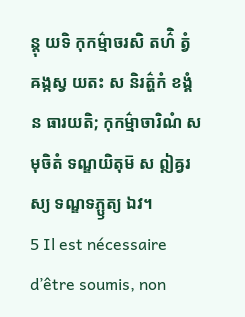ន្តុ យទិ កុកម៌្មាចរសិ តហ៌ិ ត្វំ ឝង្កស្វ យតះ ស និរត៌្ហកំ ខង្គំ ន ធារយតិ; កុកម៌្មាចារិណំ សមុចិតំ ទណ្ឌយិតុម៑ ស ឦឝ្វរស្យ ទណ្ឌទភ្ឫត្យ ឯវ។
5 Il est nécessaire d’être soumis, non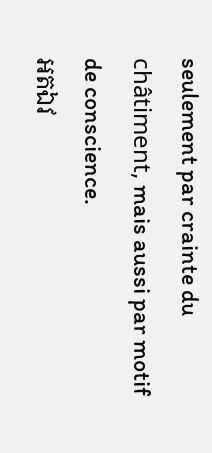seulement par crainte du châtiment, mais aussi par motif de conscience.
អតឯវ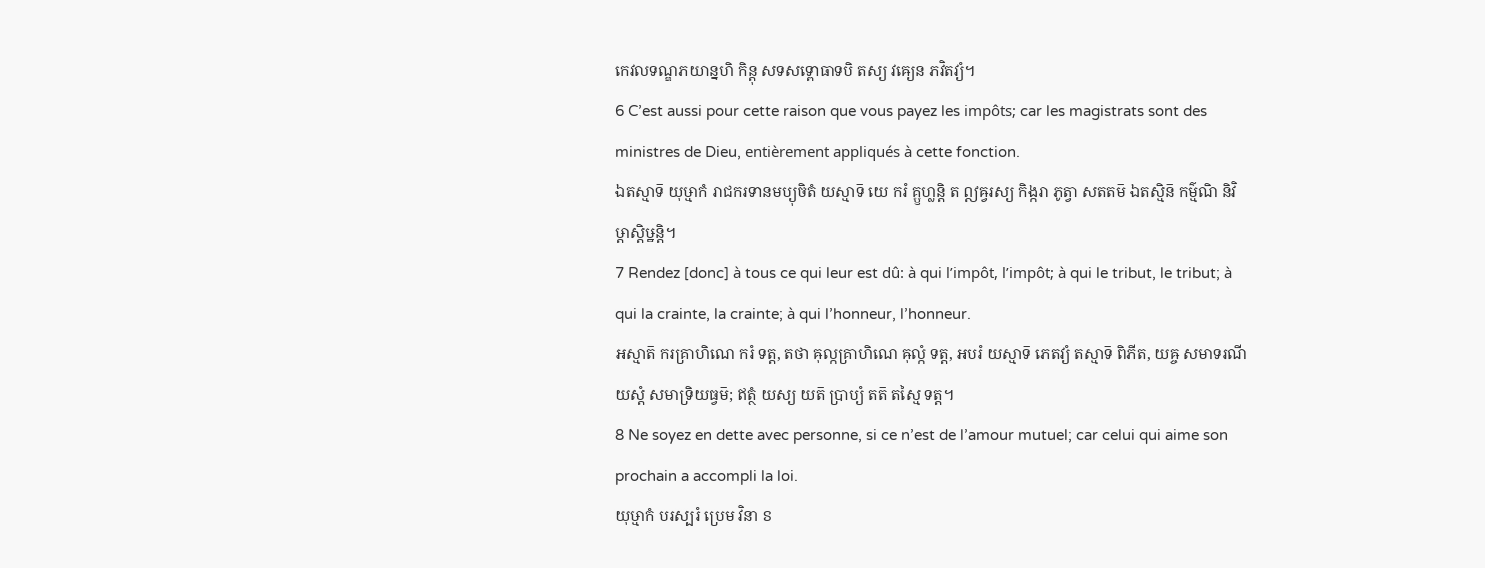កេវលទណ្ឌភយាន្នហិ កិន្តុ សទសទ្ពោធាទបិ តស្យ វឝ្យេន ភវិតវ្យំ។
6 C’est aussi pour cette raison que vous payez les impôts; car les magistrats sont des ministres de Dieu, entièrement appliqués à cette fonction.
ឯតស្មាទ៑ យុឞ្មាកំ រាជករទានមប្យុចិតំ យស្មាទ៑ យេ ករំ គ្ឫហ្លន្តិ ត ឦឝ្វរស្យ កិង្ករា ភូត្វា សតតម៑ ឯតស្មិន៑ កម៌្មណិ និវិឞ្ដាស្តិឞ្ឋន្តិ។
7 Rendez [donc] à tous ce qui leur est dû: à qui l’impôt, l’impôt; à qui le tribut, le tribut; à qui la crainte, la crainte; à qui l’honneur, l’honneur.
អស្មាត៑ ករគ្រាហិណេ ករំ ទត្ត, តថា ឝុល្កគ្រាហិណេ ឝុល្កំ ទត្ត, អបរំ យស្មាទ៑ ភេតវ្យំ តស្មាទ៑ ពិភីត, យឝ្ច សមាទរណីយស្តំ សមាទ្រិយធ្វម៑; ឥត្ថំ យស្យ យត៑ ប្រាប្យំ តត៑ តស្មៃ ទត្ត។
8 Ne soyez en dette avec personne, si ce n’est de l’amour mutuel; car celui qui aime son prochain a accompli la loi.
យុឞ្មាកំ បរស្បរំ ប្រេម វិនា ៜ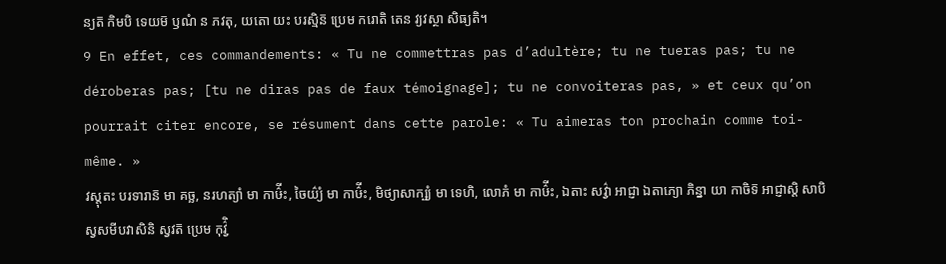ន្យត៑ កិមបិ ទេយម៑ ឫណំ ន ភវតុ, យតោ យះ បរស្មិន៑ ប្រេម ករោតិ តេន វ្យវស្ថា សិធ្យតិ។
9 En effet, ces commandements: « Tu ne commettras pas d’adultère; tu ne tueras pas; tu ne déroberas pas; [tu ne diras pas de faux témoignage]; tu ne convoiteras pas, » et ceux qu’on pourrait citer encore, se résument dans cette parole: « Tu aimeras ton prochain comme toi-même. »
វស្តុតះ បរទារាន៑ មា គច្ឆ, នរហត្យាំ មា កាឞ៌ីះ, ចៃយ៌្យំ មា កាឞ៌ីះ, មិថ្យាសាក្ឞ្យំ មា ទេហិ, លោភំ មា កាឞ៌ីះ, ឯតាះ សវ៌្វា អាជ្ញា ឯតាភ្យោ ភិន្នា យា កាចិទ៑ អាជ្ញាស្តិ សាបិ ស្វសមីបវាសិនិ ស្វវត៑ ប្រេម កុវ៌្វិ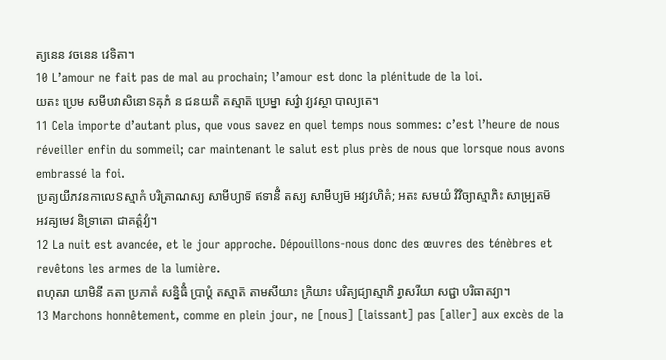ត្យនេន វចនេន វេទិតា។
10 L’amour ne fait pas de mal au prochain; l’amour est donc la plénitude de la loi.
យតះ ប្រេម សមីបវាសិនោៜឝុភំ ន ជនយតិ តស្មាត៑ ប្រេម្នា សវ៌្វា វ្យវស្ថា បាល្យតេ។
11 Cela importe d’autant plus, que vous savez en quel temps nous sommes: c’est l’heure de nous réveiller enfin du sommeil; car maintenant le salut est plus près de nous que lorsque nous avons embrassé la foi.
ប្រត្យយីភវនកាលេៜស្មាកំ បរិត្រាណស្យ សាមីប្យាទ៑ ឥទានីំ តស្យ សាមីប្យម៑ អវ្យវហិតំ; អតះ សមយំ វិវិច្យាស្មាភិះ សាម្ប្រតម៑ អវឝ្យមេវ និទ្រាតោ ជាគត៌្តវ្យំ។
12 La nuit est avancée, et le jour approche. Dépouillons-nous donc des œuvres des ténèbres et revêtons les armes de la lumière.
ពហុតរា យាមិនី គតា ប្រភាតំ សន្និធិំ ប្រាប្តំ តស្មាត៑ តាមសីយាះ ក្រិយាះ បរិត្យជ្យាស្មាភិ រ្វាសរីយា សជ្ជា បរិធាតវ្យា។
13 Marchons honnêtement, comme en plein jour, ne [nous] [laissant] pas [aller] aux excès de la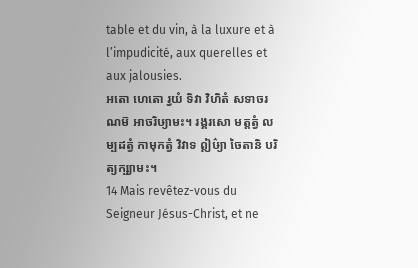table et du vin, à la luxure et à l’impudicité, aux querelles et aux jalousies.
អតោ ហេតោ រ្វយំ ទិវា វិហិតំ សទាចរណម៑ អាចរិឞ្យាមះ។ រង្គរសោ មត្តត្វំ លម្បដត្វំ កាមុកត្វំ វិវាទ ឦឞ៌្យា ចៃតានិ បរិត្យក្ឞ្យាមះ។
14 Mais revêtez-vous du Seigneur Jésus-Christ, et ne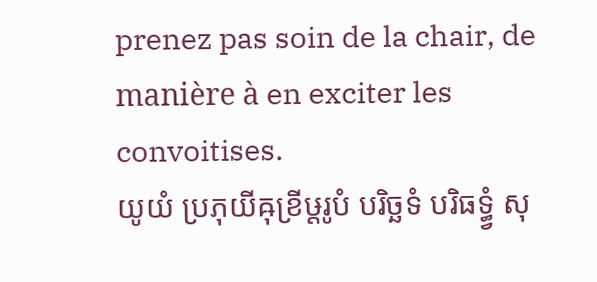prenez pas soin de la chair, de manière à en exciter les convoitises.
យូយំ ប្រភុយីឝុខ្រីឞ្ដរូបំ បរិច្ឆទំ បរិធទ្ធ្វំ សុ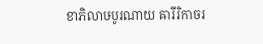ខាភិលាឞបូរណាយ ឝារីរិកាចរ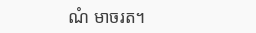ណំ មាចរត។